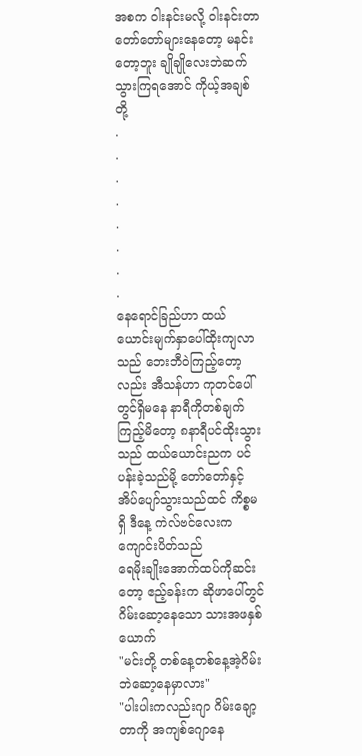အစက ဝါးနင်းမလို့ ဝါးနင်းတာတော်တော်များနေတော့ မနင်းတော့ဘူး ချိုချိုလေးဘဲဆက်သွားကြရအောင် ကိုယ့်အချစ်တို့
.
.
.
.
.
.
.
.
နေရောင်ခြည်ဟာ ထယ်ယောင်းမျက်နှာပေါ်ထိုးကျလာသည် ဘေးဘီဝဲကြည့်တော့လည်း အီသန်ဟာ ကုတင်ပေါ်တွင်ရှိမနေ နာရီကိုတစ်ချက်ကြည့်မိတော့ ၈နာရီပင်ထိုးသွားသည် ထယ်ယောင်းညက ပင်ပန်းခဲ့သည်မို့ တော်တော်နှင့်အိပ်ပျော်သွားသည်ထင် ကိစ္စမရှိ ဒီနေ့ ကဲလ်ဗင်လေးက ကျောင်းပိတ်သည်
ရေမိုးချိုးအောက်ထပ်ကိုဆင်းတော့ ဧည့်ခန်းက ဆိုဖာပေါ်တွင် ဂိမ်းဆော့နေသော သားအဖနှစ်ယောက်
"မင်းတို့ တစ်နေ့တစ်နေ့အဲ့ဂိမ်းဘဲဆော့နေမှာလား"
"ပါးပါးကလည်းဂျာ ဂိမ်းချော့တာကို အကျစ်ဂျောနေ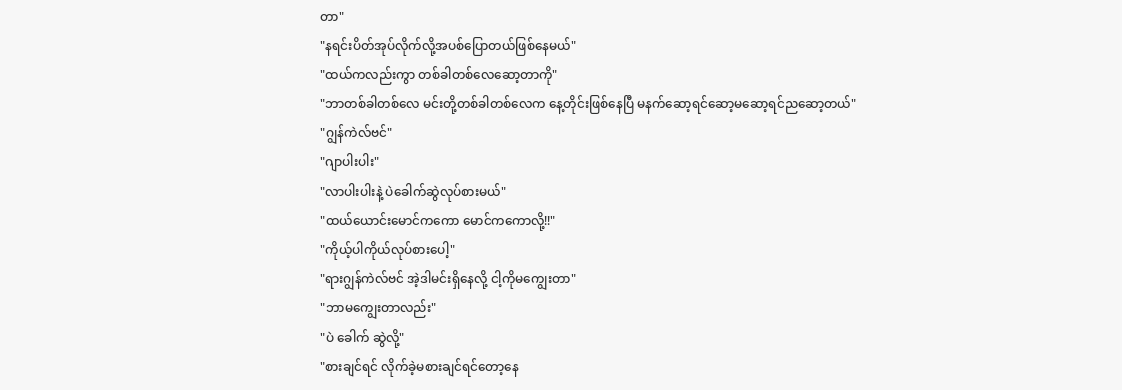တာ"
"နရင်းပိတ်အုပ်လိုက်လို့အပစ်ပြောတယ်ဖြစ်နေမယ်"
"ထယ်ကလည်းကွာ တစ်ခါတစ်လေဆော့တာကို"
"ဘာတစ်ခါတစ်လေ မင်းတို့တစ်ခါတစ်လေက နေ့တိုင်းဖြစ်နေပြီ မနက်ဆော့ရင်ဆော့မဆော့ရင်ညဆော့တယ်"
"ဂျွန်ကဲလ်ဗင်"
"ဂျာပါးပါး"
"လာပါးပါးနဲ့ ပဲခေါက်ဆွဲလုပ်စားမယ်"
"ထယ်ယောင်းမောင်ကကော မောင်ကကောလို့!!"
"ကိုယ့်ပါကိုယ်လုပ်စားပေါ့"
"ရားဂျွန်ကဲလ်ဗင် အဲ့ဒါမင်းရှိနေလို့ ငါ့ကိုမကျွေးတာ"
"ဘာမကျွေးတာလည်း"
"ပဲ ခေါက် ဆွဲလို့"
"စားချင်ရင် လိုက်ခဲ့မစားချင်ရင်တော့နေ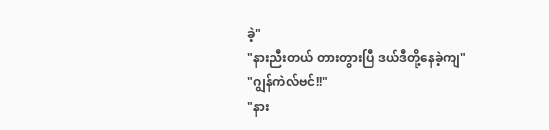ခဲ့"
"နားညီးတယ် တားတွားပြီ ဒယ်ဒီတို့နေခဲ့ကျ"
"ဂျွန်ကဲလ်ဗင်!!"
"နား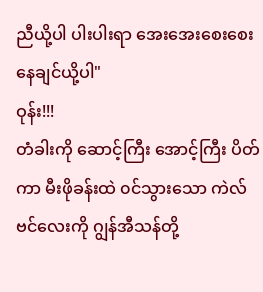ညီယို့ပါ ပါးပါးရာ အေးအေးစေးစေးနေချင်ယို့ပါ"
ဝုန်း!!!
တံခါးကို ဆောင့်ကြီး အောင့်ကြီး ပိတ်ကာ မီးဖိုခန်းထဲ ၀င်သွားသော ကဲလ်ဗင်လေးကို ဂျွန်အီသန်တို့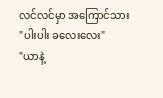လင်လင်မှာ အကြောင်သား
"ပါးပါး ခလေးလေး"
"ယာနဲ့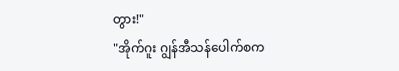တွား!"
"အိုက်ဂူး ဂျွန်အီသန်ပေါက်စက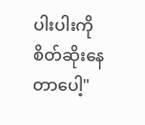ပါးပါးကို စိတ်ဆိုးနေတာပေါ့"